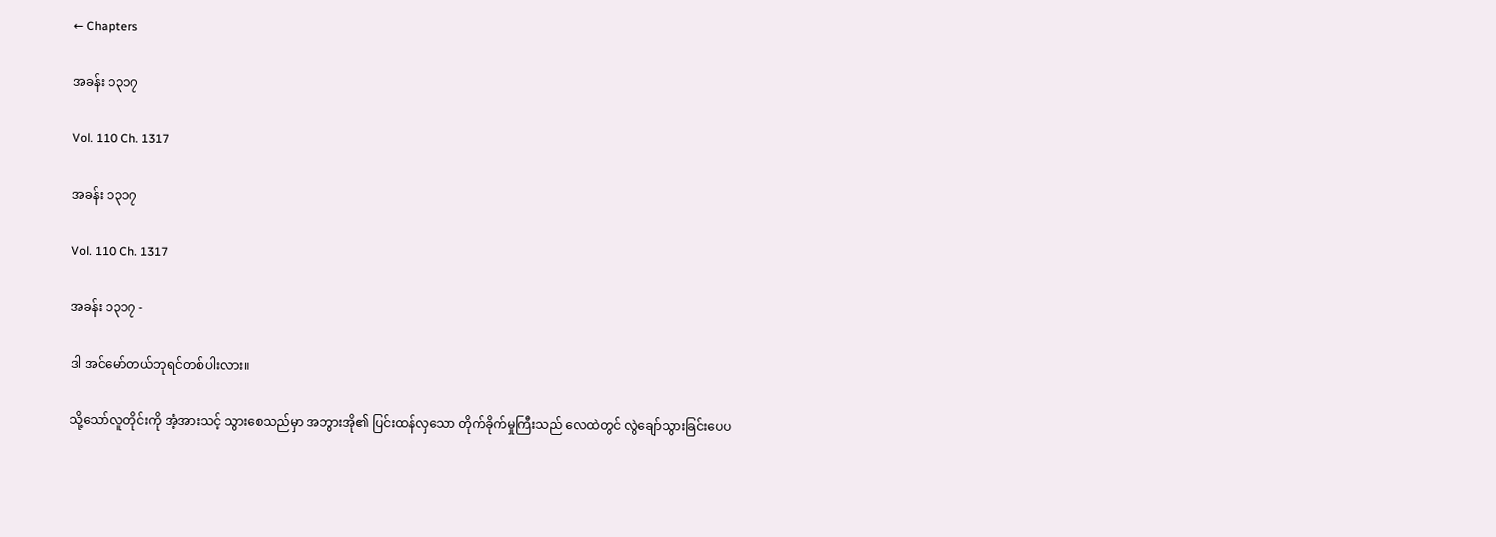← Chapters

အခန်း ၁၃၁၇

Vol. 110 Ch. 1317

အခန်း ၁၃၁၇

Vol. 110 Ch. 1317

အခန်း ၁၃၁၇ -

ဒါ အင်မော်တယ်ဘုရင်တစ်ပါးလား။

သို့သော်လူတိုင်းကို အံ့အားသင့် သွားစေသည်မှာ အဘွားအို၏ ပြင်းထန်လှသော တိုက်ခိုက်မှုကြီးသည် လေထဲတွင် လွဲချော်သွားခြင်းပေပ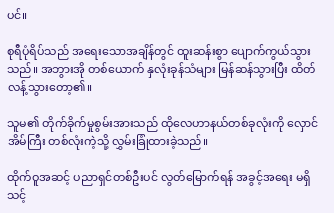ပင်။

စုရီပုံရိပ်သည် အရေးသောအချိန်တွင် ထူးဆန်းစွာ ပျောက်ကွယ်သွားသည်။ အဘွားအို တစ်ယောက် နှလုံးခုန်သံများ မြန်ဆန်သွားပြီး ထိတ်လန့်သွားတော့၏။

သူမ၏ တိုက်ခိုက်မှုစွမ်းအားသည် ထိုလေဟာနယ်တစ်ခုလုံးကို လှောင်အိမ်ကြီး တစ်လုံးကဲ့သို့ လွှမ်းခြုံထားခဲ့သည်။

ထိုက်ဝူအဆင့် ပညာရှင်တစ်ဦးပင် လွတ်မြောက်ရန် အခွင့်အရေး မရှိသင့်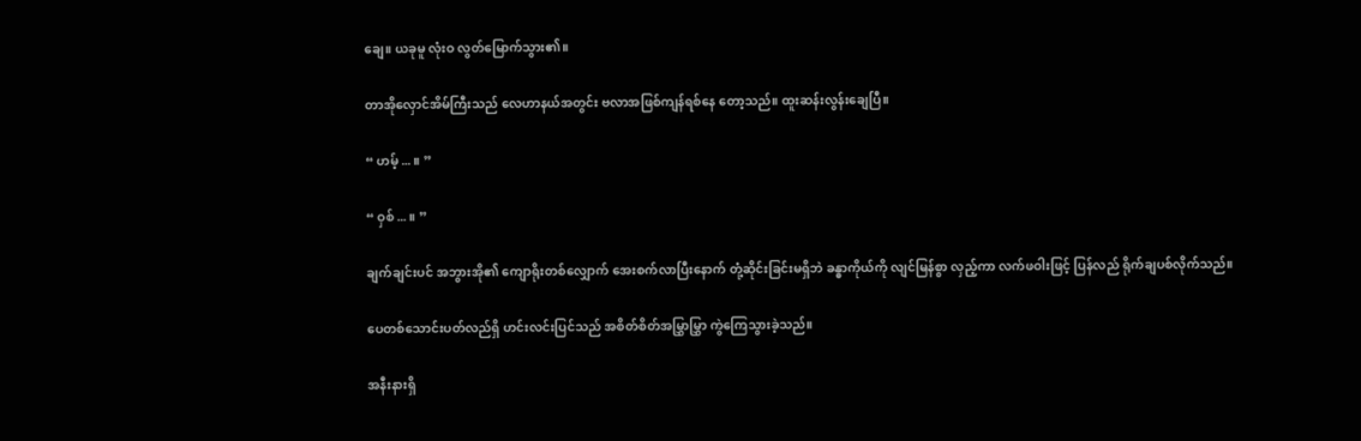ချေ။ ယခုမူ လုံးဝ လွတ်မြောက်သွား၏။

တာအိုလှောင်အိမ်ကြီးသည် လေဟာနယ်အတွင်း ဗလာအဖြစ်ကျန်ရစ်နေ တော့သည်။ ထူးဆန်းလွန်းချေပြီ။

“ ဟမ့် ... ။ ”

“ ဝှစ် ... ။ ”

ချက်ချင်းပင် အဘွားအို၏ ကျောရိုးတစ်လျှောက် အေးစက်လာပြီးနောက် တုံ့ဆိုင်းခြင်းမရှိဘဲ ခန္ဓာကိုယ်ကို လျင်မြန်စွာ လှည့်ကာ လက်ဖဝါးဖြင့် ပြန်လည် ရိုက်ချပစ်လိုက်သည်။

ပေတစ်သောင်းပတ်လည်ရှိ ဟင်းလင်းပြင်သည် အစိတ်စိတ်အမြွှာမြွှာ ကွဲကြေသွားခဲ့သည်။

အနီးနားရှိ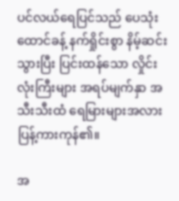ပင်လယ်ရေပြင်သည် ပေသုံးထောင်ခန့် နက်ရှိုင်းစွာ နိမ့်ဆင်းသွားပြီး ပြင်းထန်သော လှိုင်းလုံးကြီးများ အရပ်မျက်နှာ အသီးသီးထံ ရေမြားများအလား ပြန့်ကားကုန်၏။

အ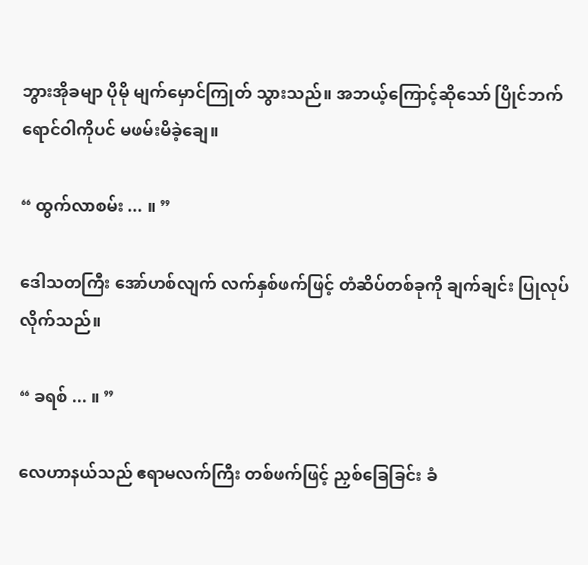ဘွားအိုခမျာ ပိုမို မျက်မှောင်ကြုတ် သွားသည်။ အဘယ့်ကြောင့်ဆိုသော် ပြိုင်ဘက် ရောင်ဝါကိုပင် မဖမ်းမိခဲ့ချေ။

“ ထွက်လာစမ်း ... ။ ”

ဒေါသတကြီး အော်ဟစ်လျက် လက်နှစ်ဖက်ဖြင့် တံဆိပ်တစ်ခုကို ချက်ချင်း ပြုလုပ်လိုက်သည်။

“ ခရစ် ... ။ ”

လေဟာနယ်သည် ဧရာမလက်ကြီး တစ်ဖက်ဖြင့် ညှစ်ခြေခြင်း ခံ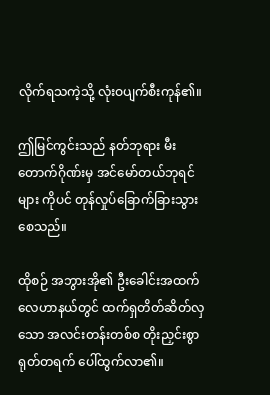လိုက်ရသကဲ့သို့ လုံးဝပျက်စီးကုန်၏။

ဤမြင်ကွင်းသည် နတ်ဘုရား မီးတောက်ဂိုဏ်းမှ အင်‌မော်တယ်ဘုရင်များ ကိုပင် တုန်လှုပ်ခြောက်ခြားသွားစေသည်။

ထိုစဉ် အဘွားအို၏ ဦးခေါင်းအထက် လေဟာနယ်တွင် ထက်ရှတိတ်ဆိတ်လှသော အလင်းတန်းတစ်စ တိုးညှင်းစွာ ရုတ်တရက် ပေါ်ထွက်လာ၏။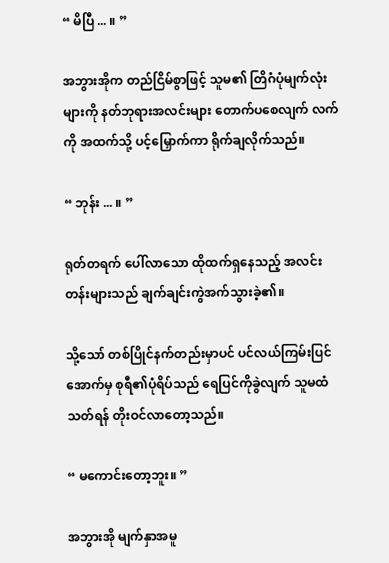“ မိပြီ ... ။ ”

အဘွားအိုက တည်ငြိမ်စွာဖြင့် သူမ၏ တြိဂံပုံမျက်လုံးများကို နတ်ဘုရားအလင်းများ တောက်ပစေလျက် လက်ကို အထက်သို့ ပင့်မြှောက်ကာ ရိုက်ချလိုက်သည်။

“ ဘုန်း ... ။ ”

ရုတ်တရက် ပေါ်လာသော ထိုထက်ရှနေသည့် အလင်းတန်းများသည် ချက်ချင်းကွဲအက်သွားခဲ့၏။

သို့သော် တစ်ပြိုင်နက်တည်းမှာပင် ပင်လယ်ကြမ်းပြင်အောက်မှ စုရီ၏ပုံရိပ်သည် ရေပြင်ကိုခွဲလျက် သူမထံ သတ်ရန် တိုးဝင်လာတော့သည်။

“ မကောင်းတော့ဘူး။ ”

အဘွားအို မျက်နှာအမူ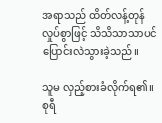အရာသည် ထိတ်လန့်တုန်လှုပ်စွာဖြင့် သိသိသာသာပင် ပြောင်းလဲသွားခဲ့သည်။

သူမ လှည့်စားခံလိုက်ရ၏။ စုရီ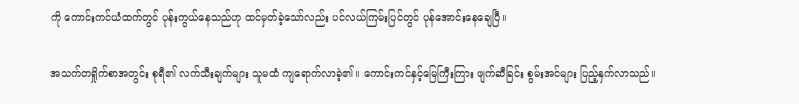ကို ကောင်းကင်ယံထက်တွင် ပုန်းကွယ်နေသည်ဟု ထင်မှတ်ခဲ့သော်လည်း ပင်လယ်ကြမ်းပြင်တွင် ပုန်အောင်းနေချေပြီ။

အသက်တရှိုက်စာအတွင်း စုရီ၏ လက်သီးချက်များ သူမထံ ကျရောက်လာခဲ့၏။ ကောင်းကင်နှင့်မြေကြီးကြား ဖျက်ဆီခြင်း စွမ်းအင်များ ပြည့်နှက်လာသည်။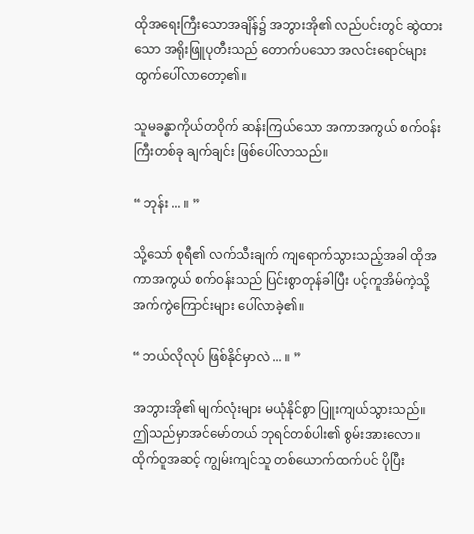ထိုအရေးကြီးသောအချိန်၌ အဘွားအို၏ လည်ပင်းတွင် ဆွဲထားသော အရိုးဖြူပုတီးသည် တောက်ပသော အလင်းရောင်များ ထွက်ပေါ်လာ‌တော့၏။

သူမခန္ဓာကိုယ်တဝိုက် ဆန်းကြယ်သော အကာအကွယ် စက်ဝန်းကြီးတစ်ခု ချက်ချင်း ဖြစ်ပေါ်လာသည်။

“ ဘုန်း ... ။ ”

သို့သော် စုရီ၏ လက်သီးချက် ကျရောက်သွားသည့်အခါ ထိုအကာအကွယ် စက်ဝန်းသည် ပြင်းစွာတုန်ခါပြီး ပင့်ကူအိမ်ကဲ့သို့ အက်ကွဲကြောင်းများ ပေါ်လာခဲ့၏။

“ ဘယ်လိုလုပ် ဖြစ်နိုင်မှာလဲ ... ။ ”

အဘွားအို၏ မျက်လုံးများ မယုံနိုင်စွာ ပြူးကျယ်သွားသည်။ ဤသည်မှာအင်မော်တယ် ဘုရင်တစ်ပါး၏ စွမ်းအားလော။ ထိုက်ဝူအဆင့် ကျွမ်းကျင်သူ တစ်ယောက်ထက်ပင် ပိုပြီး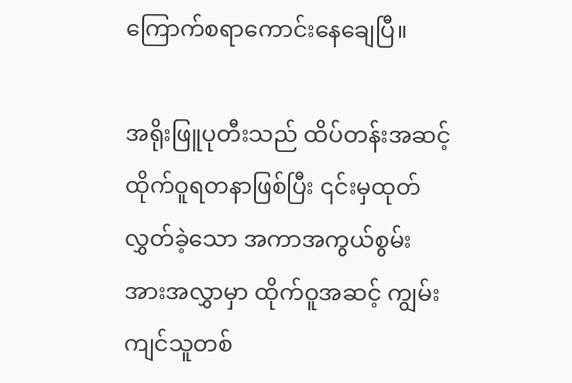ကြောက်စရာကောင်းနေချေပြီ။

အရိုးဖြူပုတီးသည် ထိပ်တန်းအဆင့် ထိုက်ဝူရတနာဖြစ်ပြီး ၎င်းမှထုတ်လွှတ်ခဲ့သော အကာအကွယ်စွမ်းအားအလွှာမှာ ထိုက်ဝူအဆင့် ကျွမ်းကျင်သူတစ်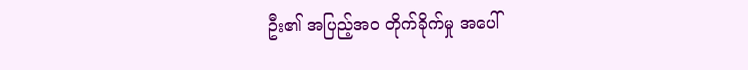ဦး၏ အပြည့်အဝ တိုက်ခိုက်မှု အပေါ်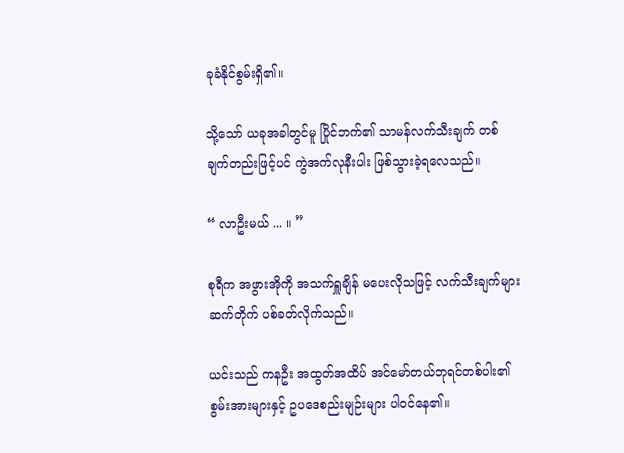ခုခံနိုင်စွမ်းရှိ၏။

သို့သော် ယခုအခါတွင်မူ ပြိုင်ဘက်၏ သာမန်လက်သီးချက် တစ်ချက်တည်းဖြင့်ပင် ကွဲအက်လုနီးပါး ဖြစ်သွားခဲ့ရလေသည်။

“ လာဦးမယ် ... ။ ”

စုရီက အဖွားအိုကို အသက်ရှူချိန် မပေးလိုသဖြင့် လက်သီးချက်များ ဆက်တိုက် ပစ်ခတ်လိုက်သည်။

ယင်းသည် ကနဦး အထွတ်အထိပ် အင်‌မော်တယ်ဘုရင်တစ်ပါး၏ စွမ်းအားများနှင့် ဥပဒေစည်းမျဉ်းများ ပါဝင်နေ၏။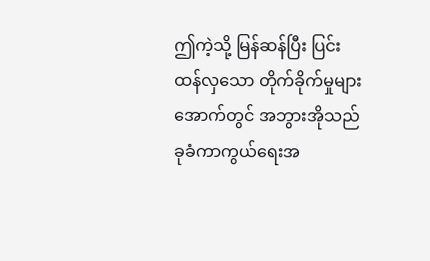ဤကဲ့သို့ မြန်ဆန်ပြီး ပြင်းထန်လှသော တိုက်ခိုက်မှုများအောက်တွင် အဘွားအိုသည် ခုခံကာကွယ်ရေးအ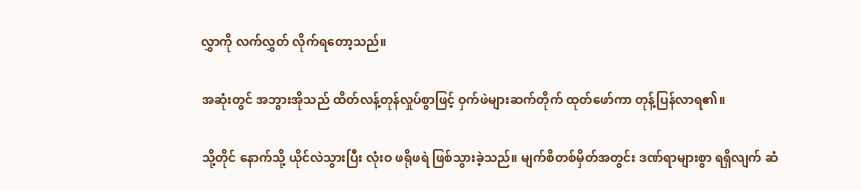လွှာကို လက်လွှတ် လိုက်ရတော့သည်။

အဆုံးတွင် အဘွားအိုသည် ထိတ်လန့်တုန်လှုပ်စွာဖြင့် ဝှက်ဖဲများဆက်တိုက် ထုတ်ဖော်ကာ တုန့်ပြန်လာရ၏။

သို့တိုင် နောက်သို့ ယိုင်လဲသွားပြီး လုံးဝ ဖရိုဖရဲ ဖြစ်သွားခဲ့သည်။ မျက်စိတစ်မှိတ်အတွင်း ဒဏ်ရာများစွာ ရရှိလျက် ဆံ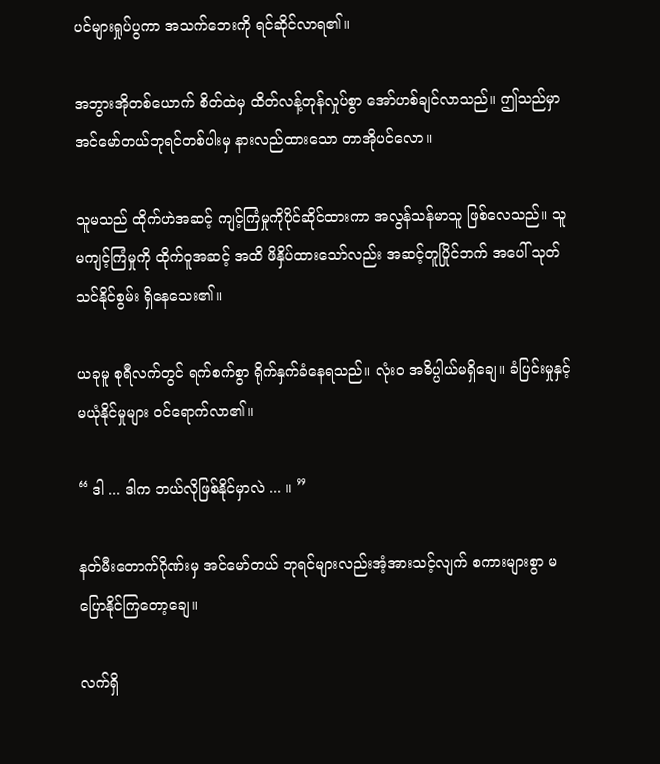ပင်များရှုပ်ပွကာ အသက်ဘေးကို ရင်ဆိုင်လာရ၏။

အဘွားအိုတစ်ယောက် စိတ်ထဲမှ ထိတ်လန့်တုန်လှုပ်စွာ အော်ဟစ်ချင်လာသည်။ ဤသည်မှာ အင်‌မော်တယ်ဘုရင်တစ်ပါးမှ နားလည်ထားသော တာအိုပင်လော။

သူမသည် ထိုက်ဟဲအဆင့် ကျင့်ကြံမှုကိုပိုင်ဆိုင်ထားကာ အလွန်သန်မာသူ ဖြစ်လေသည်။ သူမကျင့်ကြံမှုကို ထိုက်ဝူအဆင့် အထိ ဖိနှိပ်ထားသော်လည်း အဆင့်တူပြိုင်ဘက် အပေါ် သုတ်သင်နိုင်စွမ်း ရှိနေသေး၏။

ယခုမူ စုရီလက်တွင် ရက်စက်စွာ ရိုက်နှက်ခံနေရသည်။ လုံးဝ အဓိပ္ပါယ်မရှိချေ။ ခံပြင်းမှုနှင့် မယုံနိုင်မှုများ ဝင်ရောက်လာ၏။

“ ဒါ ... ဒါက ဘယ်လိုဖြစ်နိုင်မှာလဲ ... ။ ”

နတ်မီးတောက်ဂိုဏ်းမှ အင်မော်တယ် ဘုရင်များလည်းအံ့အားသင့်လျက် စကားများစွာ မပြောနိုင်ကြတော့ချေ။

လက်ရှိ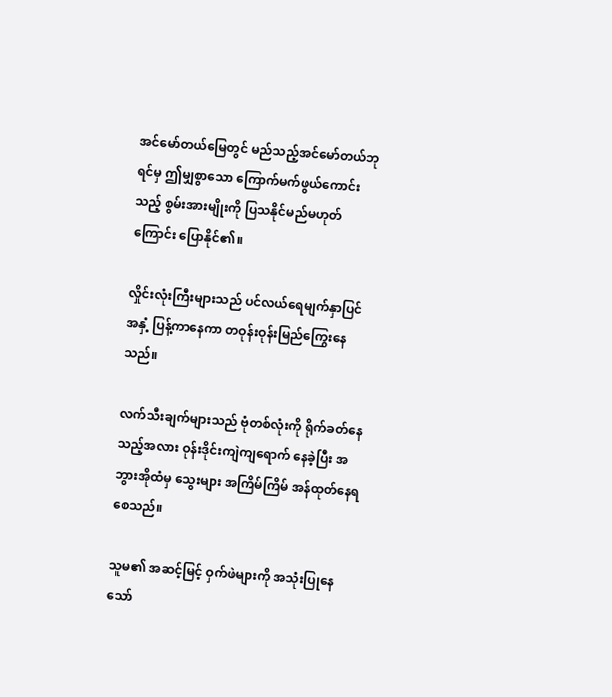အင်မော်တယ်မြေတွင် မည်သည့်အင်‌မော်တယ်ဘုရင်မှ ဤမျှစွာသော ကြောက်မက်ဖွယ်ကောင်းသည့် စွမ်းအားမျိုးကို ပြသနိုင်မည်မဟုတ်ကြောင်း ပြောနိုင်၏။

လှိုင်းလုံးကြီးများသည် ပင်လယ်ရေမျက်နှာပြင်အနှံ့ ပြန့်ကာနေကာ တဝုန်းဝုန်းမြည်ကြွေးနေသည်။

လက်သီးချက်များသည် ဗုံတစ်လုံးကို ရိုက်ခတ်နေသည့်အလား ဝုန်းဒိုင်းကျဲကျရောက် နေခဲ့ပြီး အဘွားအိုထံမှ သွေးများ အကြိမ်ကြိမ် အန်ထုတ်နေရစေသည်။

သူမ၏ အဆင့်မြင့် ဝှက်ဖဲများကို အသုံးပြုနေသော်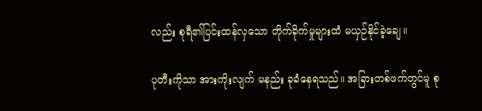လည်း စုရီ၏ပြင်းထန်လှသော တိုက်ခိုက်မှုများထံ မယှဉ်နိုင်ခဲ့ချေ။

ပုတီးကိုသာ အားကိုးလျက် မနည်း ခုခံနေရသည်။ အခြားတစ်ဖက်တွင်မူ စု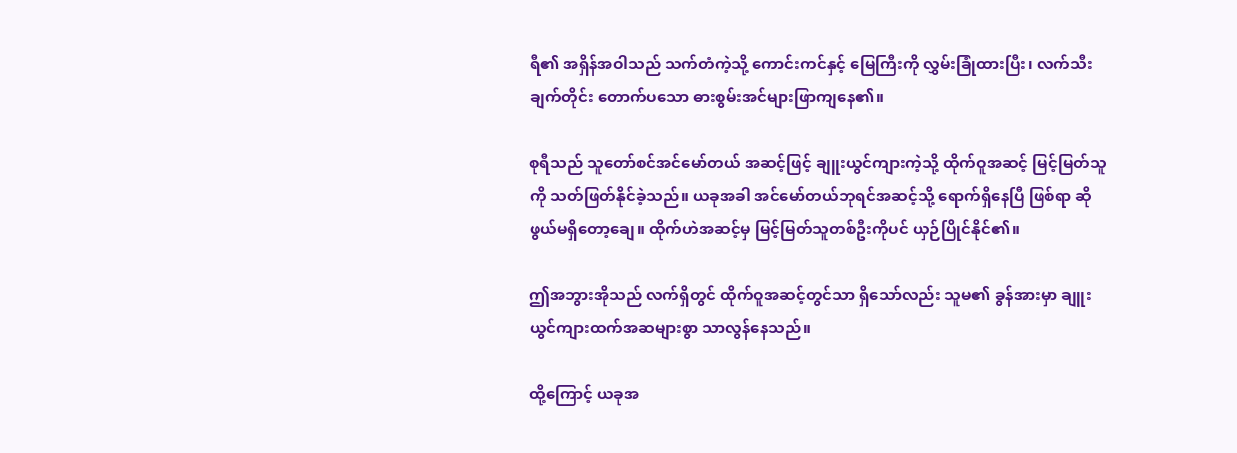ရီ၏ အရှိန်အဝါသည် သက်တံကဲ့သို့ ကောင်းကင်နှင့် မြေကြီးကို လွှမ်းခြုံထားပြီး၊ လက်သီးချက်တိုင်း တောက်ပသော ဓားစွမ်းအင်များဖြာကျနေ၏။

စုရီသည် သူတော်စင်အင်မော်တယ် အဆင့်ဖြင့် ချူးယွင်ကျားကဲ့သို့ ထိုက်ဝူအဆင့် မြင့်မြတ်သူကို သတ်ဖြတ်နိုင်ခဲ့သည်။ ယခုအခါ အင်မော်တယ်ဘုရင်အဆင့်သို့ ရောက်ရှိနေပြီ ဖြစ်ရာ ဆိုဖွယ်မရှိတော့ချေ။ ထိုက်ဟဲအဆင့်မှ မြင့်မြတ်သူတစ်ဦးကိုပင် ယှဉ်ပြိုင်နိုင်၏။

ဤအဘွားအိုသည် လက်ရှိတွင် ထိုက်ဝူအဆင့်တွင်သာ ရှိသော်လည်း သူမ၏ ခွန်အားမှာ ချူးယွင်ကျားထက်အဆများစွာ သာလွန်နေသည်။

ထို့ကြောင့် ယခုအ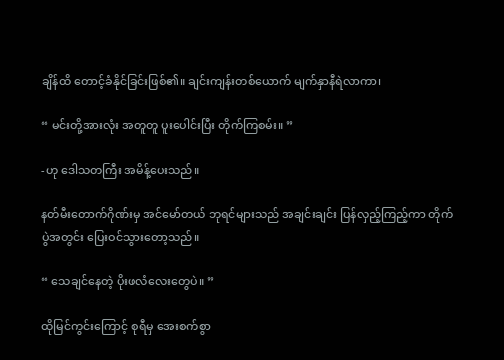ချိန်ထိ တောင့်ခံနိုင်ခြင်းဖြစ်၏။ ချင်းကျန်းတစ်ယောက် မျက်နှာနီရဲလာကာ၊

“ မင်းတို့အားလုံး အတူတူ ပူးပေါင်းပြီး တိုက်ကြစမ်း။ ”

-ဟု ဒေါသတကြီး အမိန့်ပေးသည်။

နတ်မီးတောက်ဂိုဏ်းမှ အင်မော်တယ် ဘုရင်များသည် အချင်းချင်း ပြန်လှည့်ကြည့်ကာ တိုက်ပွဲအတွင်း ပြေးဝင်သွားတော့သည်။

“ သေချင်နေတဲ့ ပိုးဖလံလေးတွေပဲ။ ”

ထိုမြင်ကွင်းကြောင့် စုရီမှ အေးစက်စွာ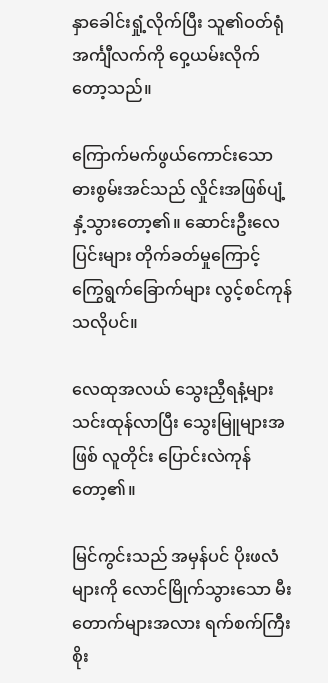နှာခေါင်းရှုံ့လိုက်ပြီး သူ၏ဝတ်ရုံအင်္ကျီလက်ကို ဝှေ့ယမ်းလိုက်တော့သည်။

ကြောက်မက်ဖွယ်ကောင်းသော ဓားစွမ်းအင်သည် လှိုင်းအဖြစ်ပျံ့နှံ့သွားတော့၏။ ဆောင်းဦးလေပြင်းများ တိုက်ခတ်မှုကြောင့် ကြွေရွက်ခြောက်များ လွင့်စင်ကုန်သလိုပင်။

လေထုအလယ် သွေးညှီရနံ့များ သင်းထုန်လာပြီး သွေးမြူများအဖြစ် လူတိုင်း ပြောင်းလဲကုန်တော့၏။

မြင်ကွင်းသည် အမှန်ပင် ပိုးဖလံများကို လောင်မြိုက်သွားသော မီးတောက်များအလား ရက်စက်ကြီးစိုး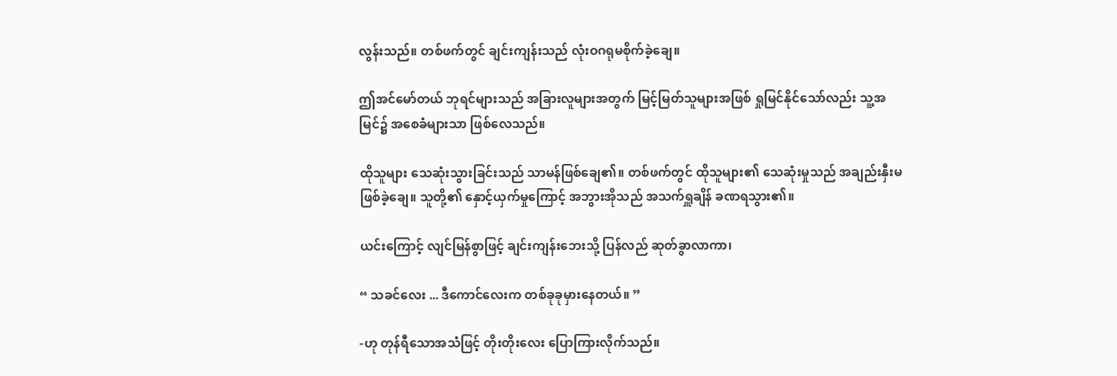လွန်းသည်။ တစ်ဖက်တွင် ချင်းကျန်းသည် လုံးဝဂရုမစိုက်ခဲ့ချေ။

ဤအင်မော်တယ် ဘုရင်များသည် အခြားလူများအတွက် မြင့်မြတ်သူများအဖြစ် ရှုမြင်နိုင်သော်လည်း သူ့အမြင်၌ အစေခံများသာ ဖြစ်လေသည်။

ထိုသူများ သေဆုံးသွားခြင်းသည် သာမန်ဖြစ်ချေ၏။ တစ်ဖက်တွင် ထိုသူများ၏ သေဆုံးမှုသည် အချည်းနှီးမဖြစ်ခဲ့ချေ။ သူတို့၏ နှောင့်ယှက်မှုကြောင့် အဘွားအိုသည် အသက်ရှူချိန် ခဏရသွား၏။

ယင်းကြောင့် လျင်မြန်စွာဖြင့် ချင်းကျန်းဘေးသို့ ပြန်လည် ဆုတ်ခွာလာကာ၊

“ သခင်လေး ... ဒီကောင်လေးက တစ်ခုခုမှားနေတယ်။ ”

-ဟု တုန်ရီသောအသံဖြင့် တိုးတိုးလေး ပြောကြားလိုက်သည်။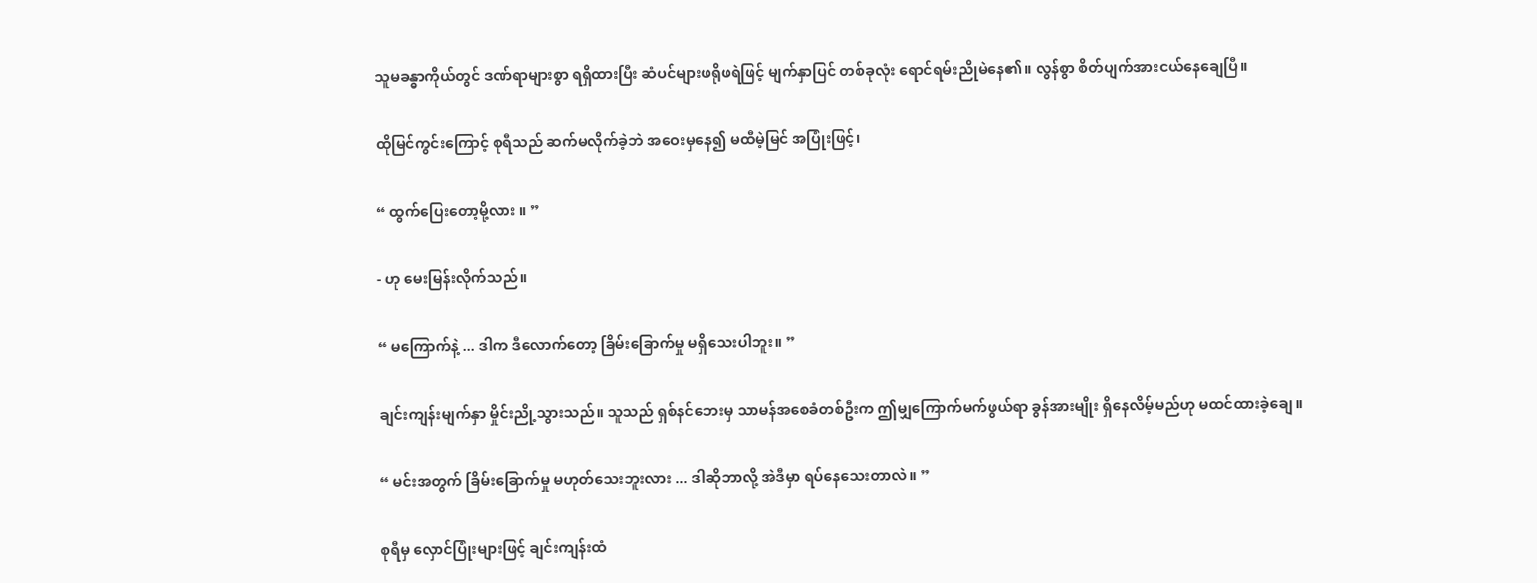သူမခန္ဓာကိုယ်တွင် ဒဏ်ရာများစွာ ရရှိထားပြီး ဆံပင်များဖရိုဖရဲဖြင့် မျက်နှာပြင် တစ်ခုလုံး ရောင်ရမ်းညိုမဲနေ၏။ လွန်စွာ စိတ်ပျက်အားငယ်နေချေပြီ။

ထိုမြင်ကွင်းကြောင့် စုရီသည် ဆက်မလိုက်ခဲ့ဘဲ အဝေးမှနေ၍ မထီမဲ့မြင် အပြုံးဖြင့်၊

“ ထွက်ပြေးတော့မို့လား ။ ”

- ဟု မေးမြန်းလိုက်သည်။

“ မကြောက်နဲ့ ... ဒါက ဒီလောက်တော့ ခြိမ်းခြောက်မှု မရှိသေးပါဘူး။ ”

ချင်းကျန်းမျက်နှာ မှိုင်းညို့သွားသည်။ သူသည် ရှစ်နင်ဘေးမှ သာမန်အစေခံတစ်ဦးက ဤမျှကြောက်မက်ဖွယ်ရာ ခွန်အားမျိုး ရှိနေလိမ့်မည်ဟု မထင်ထားခဲ့ချေ။

“ မင်းအတွက် ခြိမ်းခြောက်မှု မဟုတ်သေးဘူးလား ... ဒါဆိုဘာလို့ အဲဒီမှာ ရပ်နေသေးတာလဲ။ ”

စုရီမှ လှောင်ပြုံးများဖြင့် ချင်းကျန်းထံ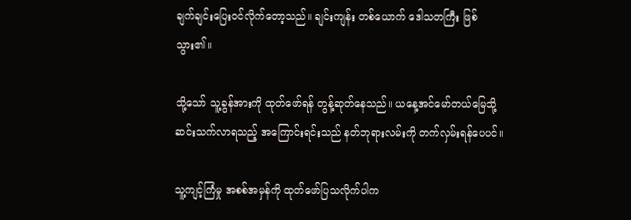ချက်ချင်းပြေးဝင်လိုက်တော့သည်။ ချင်းကျန်း တစ်ယောက် ဒေါသတကြီး ဖြစ်သွား၏။

သို့သော် သူ့ခွန်အားကို ထုတ်ဖော်ရန် တွန့်ဆုတ်နေသည်။ ယနေ့အင်မော်တယ်မြေသို့ ဆင်းသက်လာရသည့် အကြောင်းရင်းသည် နတ်ဘုရားလမ်းကို တက်လှမ်းရန်ပေပင်။

သူ့ကျင့်ကြံမှု အစစ်အမှန်ကို ထုတ်ဖော်ပြသလိုက်ပါက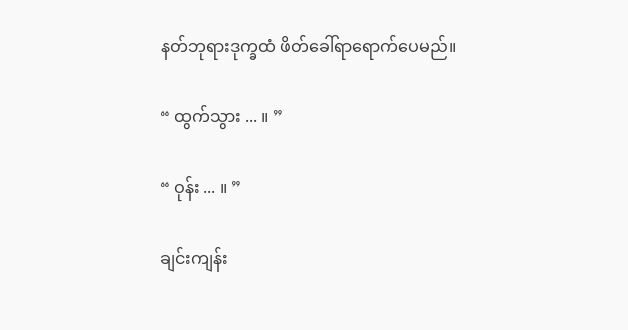နတ်ဘုရားဒုက္ခထံ ဖိတ်ခေါ်ရာရောက်ပေမည်။

“ ထွက်သွား ... ။ ”

“ ဝုန်း ... ။ ”

ချင်းကျန်း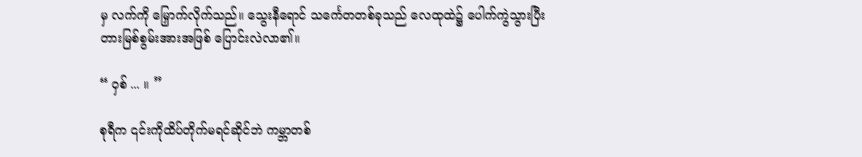မှ လက်ကို မြှောက်လိုက်သည်။ သွေးနီရောင် သင်္ကေတတစ်ခုသည် လေထုထဲ၌ ပေါက်ကွဲသွားပြီး တားမြစ်စွမ်းအားအဖြစ် ပြောင်းလဲလာ၏။

“ ဝှစ် ... ။ ”

စုရီက ၎င်းကိုထိပ်တိုက်မရင်ဆိုင်ဘဲ ကမ္ဘာတစ်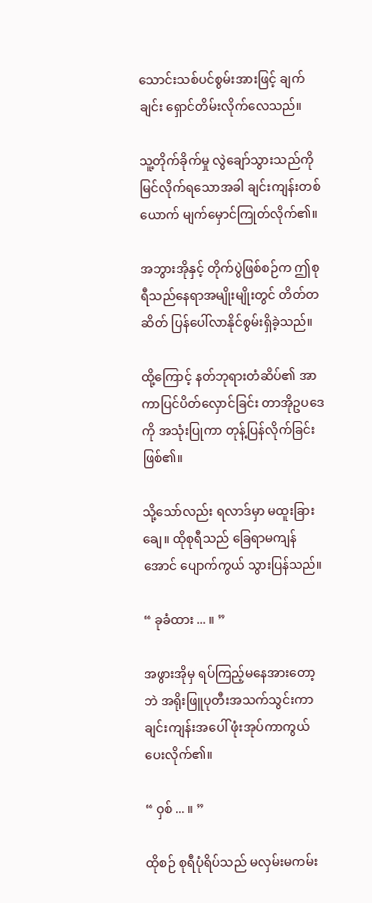သောင်းသစ်ပင်စွမ်းအားဖြင့် ချက်ချင်း ရှောင်တိမ်းလိုက်လေသည်။

သူ့တိုက်ခိုက်မှု လွဲချော်သွားသည်ကို မြင်လိုက်ရသောအခါ ချင်းကျန်းတစ်ယောက် မျက်မှောင်ကြုတ်လိုက်၏။

အဘွားအိုနှင့် တိုက်ပွဲဖြစ်စဉ်က ဤစုရီသည်နေရာအမျိုးမျိုးတွင် တိတ်တဆိတ် ပြန်ပေါ်လာနိုင်စွမ်းရှိခဲ့သည်။

ထို့ကြောင့် နတ်ဘုရားတံဆိပ်၏ အာကာပြင်ပိတ်လှောင်ခြင်း တာအိုဥပဒေကို အသုံးပြုကာ တုန့်ပြန်လိုက်ခြင်းဖြစ်၏။

သို့သော်လည်း ရလာဒ်မှာ မထူးခြားချေ။ ထိုစုရီသည် ခြေရာမကျန်အောင် ပျောက်ကွယ် သွားပြန်သည်။

“ ခုခံထား ... ။ ”

အဖွားအိုမှ ရပ်ကြည့်မနေအားတော့ဘဲ အရိုးဖြူပုတီးအသက်သွင်းကာ ချင်းကျန်းအပေါ် ဖုံးအုပ်ကာကွယ်ပေးလိုက်၏။

“ ဝှစ် ... ။ ”

ထိုစဉ် စုရီပုံရိပ်သည် မလှမ်းမကမ်း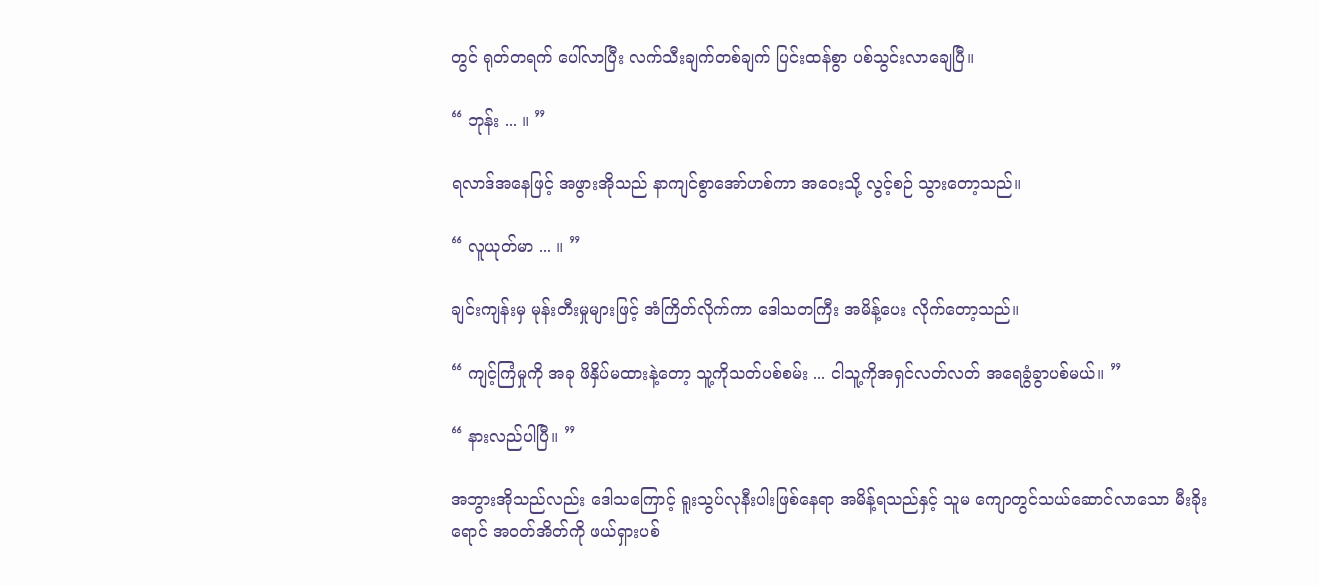တွင် ရုတ်တရက် ပေါ်လာပြီး လက်သီးချက်တစ်ချက် ပြင်းထန်စွာ ပစ်သွင်းလာချေပြီ။

“ ဘုန်း ... ။ ”

ရလာဒ်အနေဖြင့် အဖွားအိုသည် နာကျင်စွာအော်ဟစ်ကာ အဝေးသို့ လွင့်စဉ် သွားတော့သည်။

“ လူယုတ်မာ ... ။ ”

ချင်းကျန်းမှ မုန်းတီးမှုများဖြင့် အံကြိတ်လိုက်ကာ ဒေါသတကြီး အမိန့်ပေး လိုက်တော့သည်။

“ ကျင့်ကြံမှုကို အခု ဖိနှိပ်မထားနဲ့တော့ သူ့ကိုသတ်ပစ်စမ်း ... ငါသူ့ကိုအရှင်လတ်လတ် အရေခွံခွာပစ်မယ်။ ”

“ နားလည်ပါပြီ။ ”

အဘွားအိုသည်လည်း ဒေါသကြောင့် ရူးသွပ်လုနီးပါးဖြစ်နေရာ အမိန့်ရသည်နှင့် သူမ ကျောတွင်သယ်ဆောင်လာသော မီးခိုးရောင် အဝတ်အိတ်ကို ဖယ်ရှားပစ်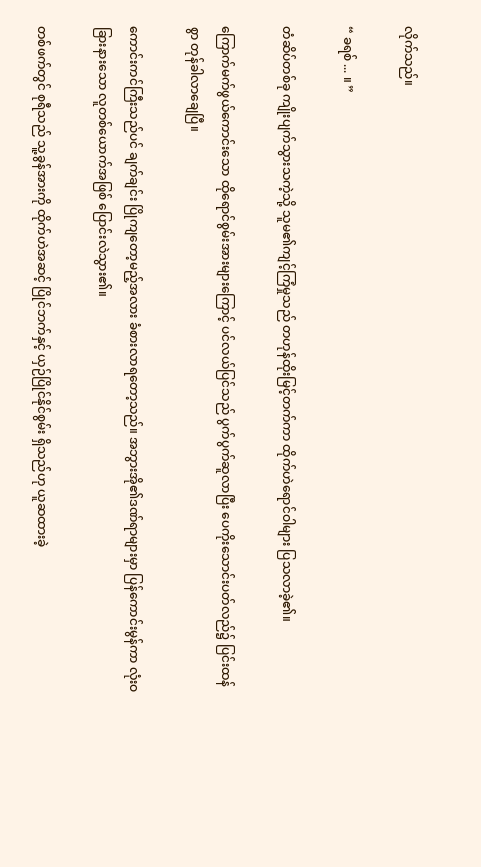လိုက်သည်။

“ ခရစ် ... ။ ”

တံဆိပ်တစ်ခု ကျိုးပျက်သွားသကဲ့သို့ သူမ၏ကျင့်ကြံမှုသည် တဟုန်ထိုးမြင့်တက်ကာ ထိုက်ဟဲရောင်ဝါများ ပြသလာခဲ့၏။

ကြောက်မက်ဖွယ်ကောင်းသော ထိုရောင်စွမ်းအားများကြောင့် ပင်လယ်ပြင်သည် ပွက်ပွက်ဆူလာပြီး ပေကိုးသောင်းပတ်လည်၌ ပြင်းထန်စွာ တုန်ခါလာချေပြီ။

ကောင်းကင်ကြီးသည်ပင် ချက်ချင်း ပြိုကျတော့မည့်အလား ခံစားလာရတော့သည်။ အဘွားအို၏ဒဏ်ရာများမှာ ပြန်ကောင်းမွန်ကာ လုံးဝခြားနားသော လူတစ်ယောက်အဖြစ် ပြောင်းလဲသွား၏။

တစ်ဖက်တွင် စုရီသည် သူ့ခွန်အားကို ထိုက်ဟဲအဆင့် ပြိုင်ဘက်နှင့် ယှဉ်ပြိုင်နိုင်စွမ်း ရှိသည်ဟု ယူဆထားခဲ့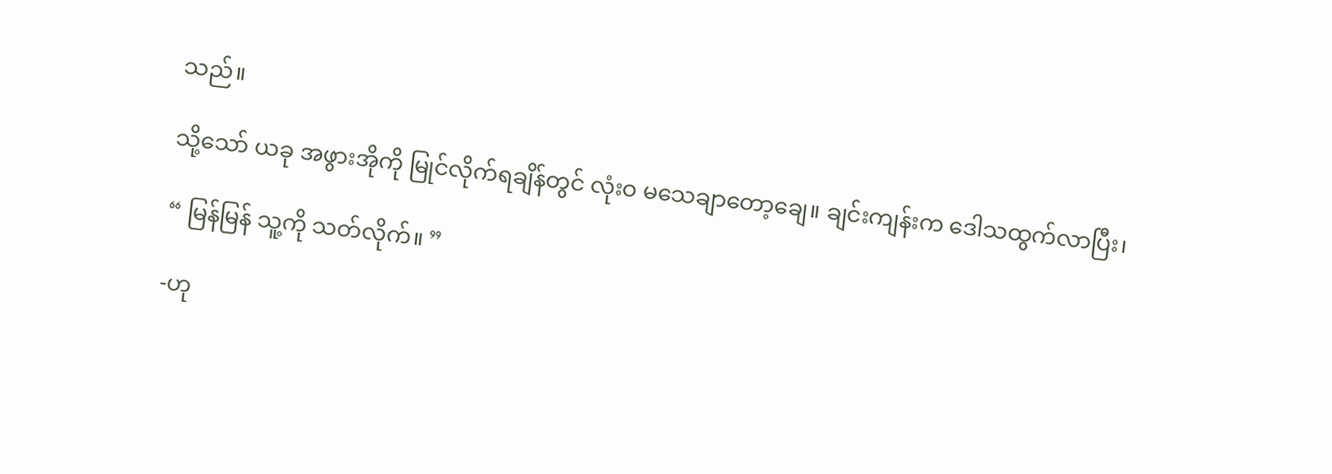သည်။

သို့သော် ယခု အဖွားအိုကို မြုင်လိုက်ရချိန်တွင် လုံးဝ မသေချာတော့ချေ။ ချင်းကျန်းက ဒေါသထွက်လာပြီး၊

“ မြန်မြန် သူ့ကို သတ်လိုက်။ ”

-ဟု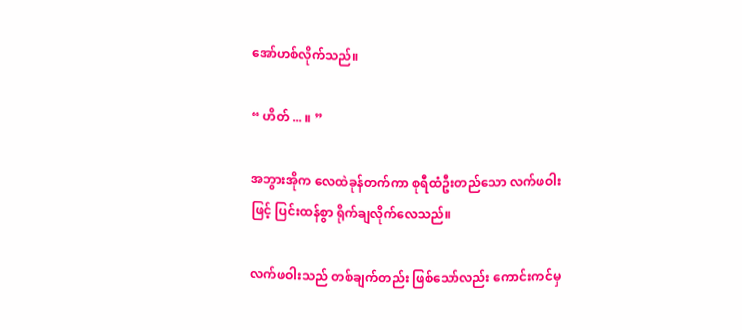အော်ဟစ်လိုက်သည်။

“ ဟိတ် ... ။ ”

အဘွားအိုက လေထဲခုန်တက်ကာ စုရီထံဦးတည်သော လက်ဖဝါးဖြင့် ပြင်းထန်စွာ ရိုက်ချလိုက်လေသည်။

လက်ဖဝါးသည် တစ်ချက်တည်း ဖြစ်သော်လည်း ကောင်းကင်မှ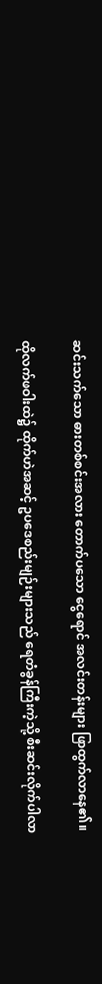ဆင်းသက်သော ဓားတစ်စင်းအလား တောက်ပသော ငွေရောင် အလင်းတန်းများ ဖြာထွက်လာနေ၏။

ထိုလက်ဖဝါးထဲ၌ ထိုက်ဟဲအဆင့် ဥပဒေစည်းမျဉ်းများသည် ရေတံခွန်ကြီးကဲ့သို့ စီးဆင်းလိုက်ပါလာ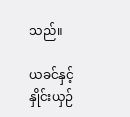သည်။

ယခင်နှင့် နှိုင်းယှဉ်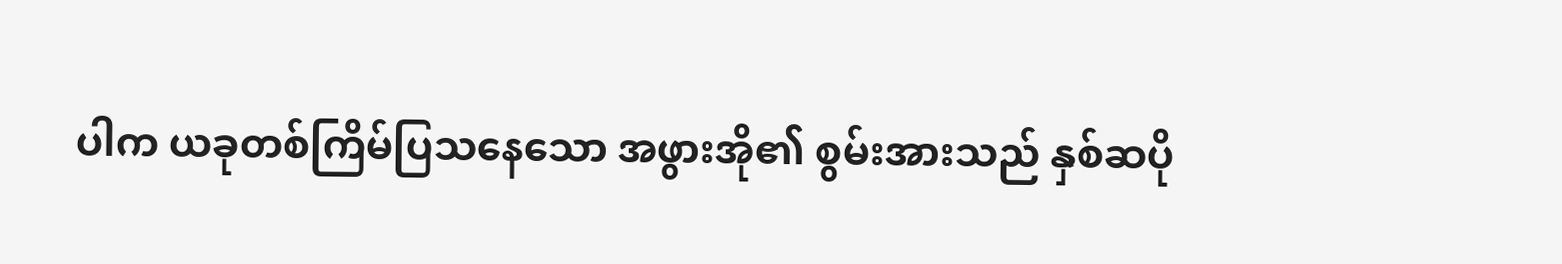ပါက ယခုတစ်ကြိမ်ပြသနေသော အဖွားအို၏ စွမ်းအားသည် နှစ်ဆပို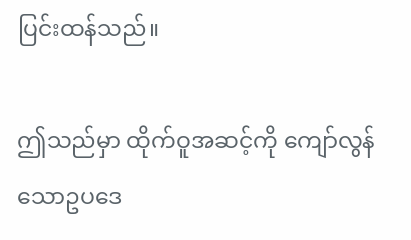ပြင်းထန်သည်။

ဤသည်မှာ ထိုက်ဝူအဆင့်ကို ကျော်လွန်သောဥပဒေ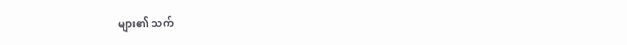များ၏ သက်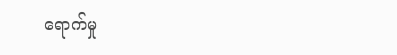ရောက်မှု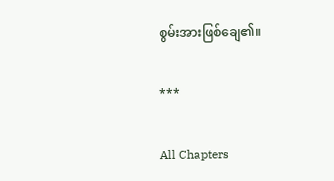စွမ်းအားဖြစ်ချေ၏။

***

All Chapters